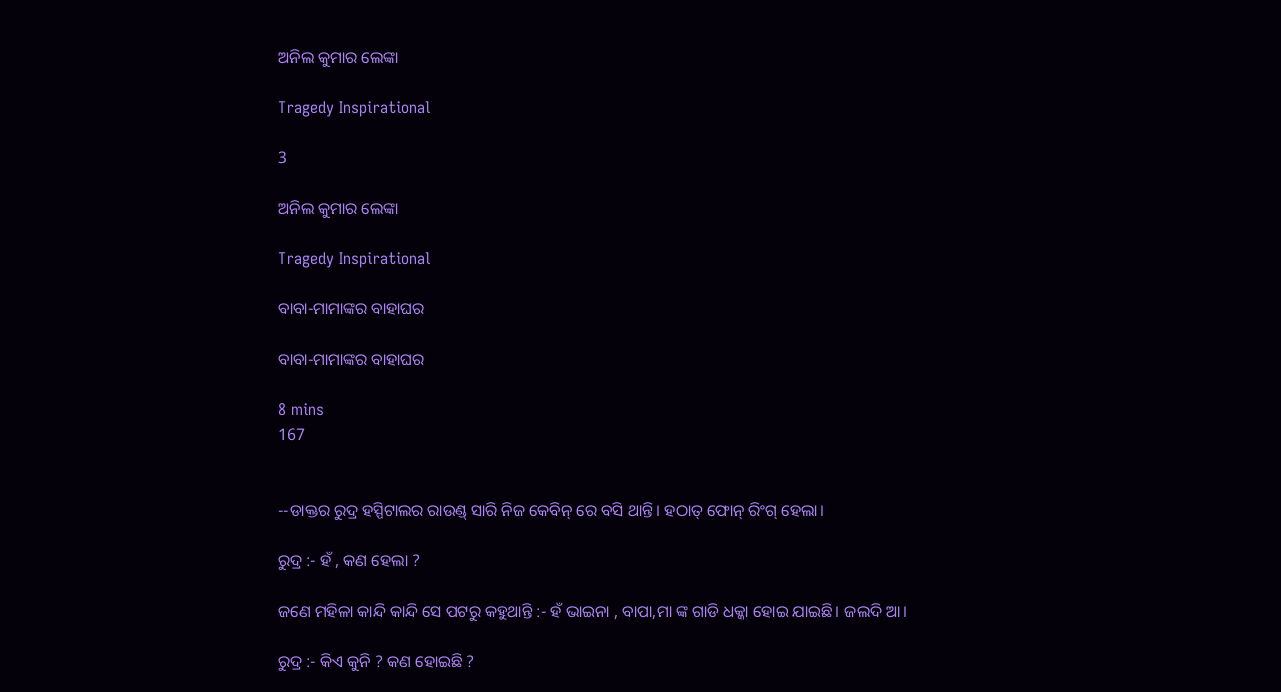ଅନିଲ କୁମାର ଲେଙ୍କା

Tragedy Inspirational

3

ଅନିଲ କୁମାର ଲେଙ୍କା

Tragedy Inspirational

ବାବା-ମାମାଙ୍କର ବାହାଘର

ବାବା-ମାମାଙ୍କର ବାହାଘର

8 mins
167


--ଡାକ୍ତର ରୁଦ୍ର ହସ୍ପିଟାଲର ରାଉଣ୍ଡ୍ ସାରି ନିଜ କେବିନ୍ ରେ ବସି ଥାନ୍ତି। ହଠାତ୍ ଫୋନ୍ ରିଂଗ୍ ହେଲା।

ରୁଦ୍ର :- ହଁ , କଣ ହେଲା ?

ଜଣେ ମହିଳା କାନ୍ଦି କାନ୍ଦି ସେ ପଟରୁ କହୁଥାନ୍ତି :- ହଁ ଭାଇନା , ବାପା,ମା ଙ୍କ ଗାଡି ଧକ୍କା ହୋଇ ଯାଇଛି। ଜଲଦି ଆ।

ରୁଦ୍ର :- କିଏ କୁନି ? କଣ ହୋଇଛି ?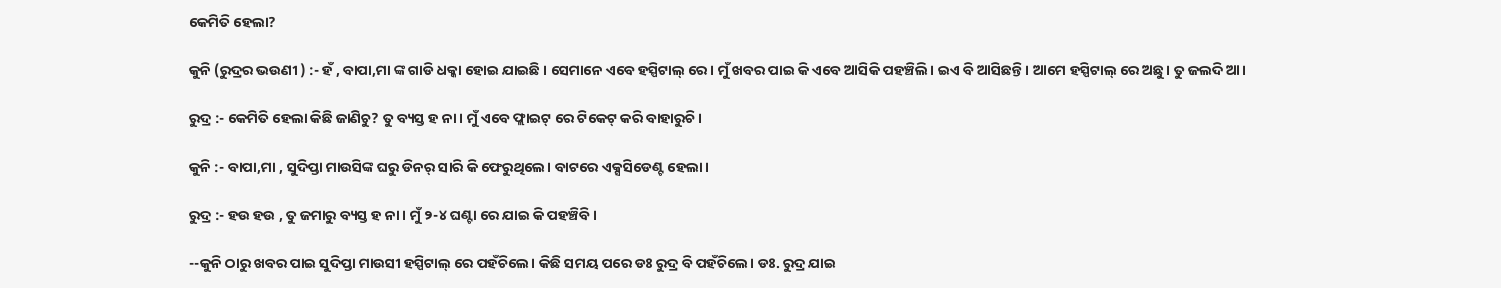କେମିତି ହେଲା?

କୁନି (ରୁଦ୍ରର ଭଉଣୀ ) :- ହଁ , ବାପା,ମା ଙ୍କ ଗାଡି ଧକ୍କା ହୋଇ ଯାଇଛି । ସେମାନେ ଏବେ ହସ୍ପିଟାଲ୍ ରେ। ମୁଁ ଖବର ପାଇ କି ଏବେ ଆସିକି ପହଞ୍ଚିଲି। ଇଏ ବି ଆସିଛନ୍ତି। ଆମେ ହସ୍ପିଟାଲ୍ ରେ ଅଛୁ। ତୁ ଜଲଦି ଆ।

ରୁଦ୍ର :- କେମିତି ହେଲା କିଛି ଜାଣିଚୁ? ତୁ ବ୍ୟସ୍ତ ହ ନା। ମୁଁ ଏବେ ଫ୍ଲାଇଟ୍ ରେ ଟିକେଟ୍ କରି ବାହାରୁଚି।

କୁନି :- ବାପା,ମା , ସୁଦିପ୍ତା ମାଉସିଙ୍କ ଘରୁ ଡିନର୍ ସାରି କି ଫେରୁଥିଲେ। ବାଟରେ ଏକ୍ସସିଡେଣ୍ଟ ହେଲା।

ରୁଦ୍ର :- ହଉ ହଉ , ତୁ ଜମାରୁ ବ୍ୟସ୍ତ ହ ନା। ମୁଁ ୨-୪ ଘଣ୍ଟା ରେ ଯାଇ କି ପହଞ୍ଚିବି।

--କୁନି ଠାରୁ ଖବର ପାଇ ସୁଦିପ୍ତା ମାଉସୀ ହସ୍ପିଟାଲ୍ ରେ ପହଁଚିଲେ। କିଛି ସମୟ ପରେ ଡଃ ରୁଦ୍ର ବି ପହଁଚିଲେ। ଡଃ. ରୁଦ୍ର ଯାଇ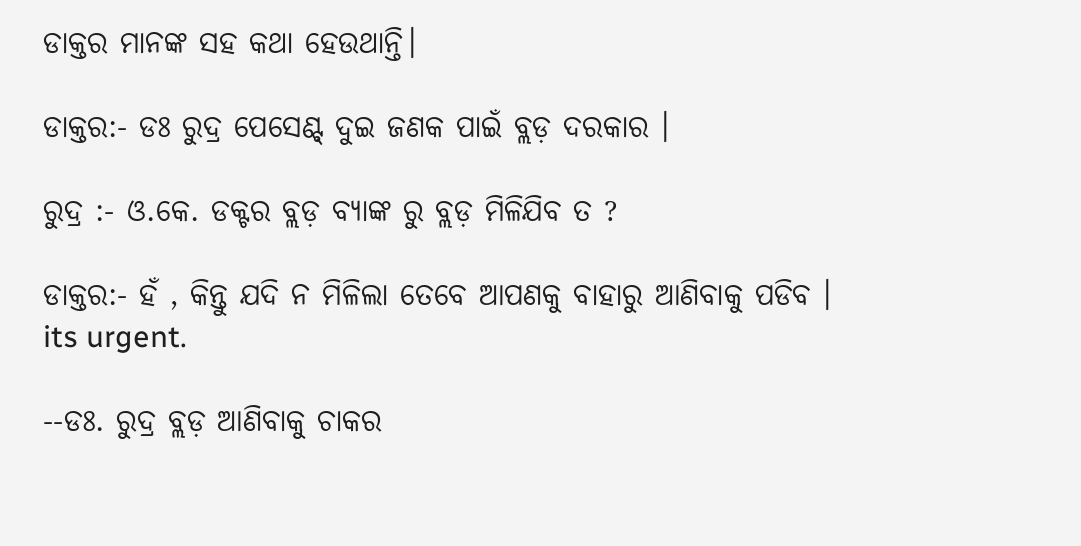ଡାକ୍ତର ମାନଙ୍କ ସହ କଥା ହେଉଥାନ୍ତି।

ଡାକ୍ତର:- ଡଃ ରୁଦ୍ର ପେସେଣ୍ଟ୍ ଦୁଇ ଜଣକ ପାଇଁ ବ୍ଲଡ଼ ଦରକାର ।

ରୁଦ୍ର :- ଓ.କେ. ଡକ୍ଟର ବ୍ଲଡ଼ ବ୍ୟାଙ୍କ ରୁ ବ୍ଲଡ଼ ମିଳିଯିବ ତ ?

ଡାକ୍ତର:- ହଁ , କିନ୍ତୁ ଯଦି ନ ମିଳିଲା ତେବେ ଆପଣକୁ ବାହାରୁ ଆଣିବାକୁ ପଡିବ । its urgent.

--ଡଃ. ରୁଦ୍ର ବ୍ଲଡ଼ ଆଣିବାକୁ ଚାକର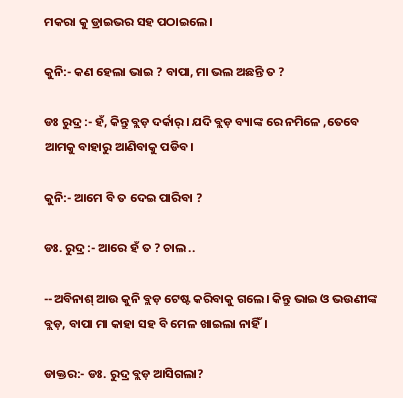ମକରା କୁ ଡ୍ରାଇଭର ସହ ପଠାଇଲେ।

କୁନି:- କଣ ହେଲା ଭାଇ ? ବାପା, ମା ଭଲ ଅଛନ୍ତି ତ ?

ଡଃ ରୁଦ୍ର :- ହଁ, କିନ୍ତୁ ବ୍ଲଡ଼ ଦର୍କାର୍। ଯଦି ବ୍ଲଡ଼ ବ୍ୟାଙ୍କ ରେ ନମିଳେ ,ତେବେ ଆମକୁ ବାହାରୁ ଆଣିବାକୁ ପଡିବ।

କୁନି:- ଆମେ ବି ତ ଦେଇ ପାରିବା ?

ଡଃ. ରୁଦ୍ର :- ଆରେ ହଁ ତ ? ଚାଲ ..

--ଅବିନାଶ୍ ଆଉ କୁନି ବ୍ଲଡ଼ ଟେଷ୍ଟ କରିବାକୁ ଗଲେ। କିନ୍ତୁ ଭାଇ ଓ ଭଉଣୀଙ୍କ ବ୍ଲଡ଼, ବାପା ମା କାହା ସହ ବି ମେଳ ଖାଇଲା ନାହିଁ।

ଡାକ୍ତର:- ଡଃ. ରୁଦ୍ର ବ୍ଲଡ଼ ଆସିଗଲା?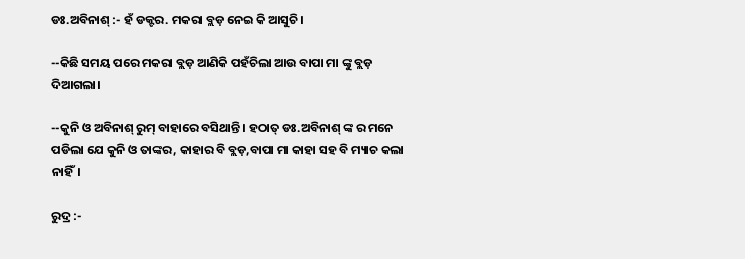ଡଃ.ଅବିନାଶ୍ :- ହଁ ଡକ୍ଟର. ମକରା ବ୍ଲଡ଼ ନେଇ କି ଆସୁଚି।

--କିଛି ସମୟ ପରେ ମକରା ବ୍ଲଡ଼ ଆଣିକି ପହଁଚିଲା ଆଉ ବାପା ମା ଙ୍କୁ ବ୍ଲଡ଼ ଦିଆଗଲା।

--କୁନି ଓ ଅବିନାଶ୍ ରୁମ୍ ବାହାରେ ବସିଥାନ୍ତି। ହଠାତ୍ ଡଃ.ଅବିନାଶ୍ ଙ୍କ ର ମନେ ପଡିଲା ଯେ କୁନି ଓ ତାଙ୍କର, କାହାର ବି ବ୍ଲଡ଼,ବାପା ମା କାହା ସହ ବି ମ୍ୟାଚ କଲା ନାହିଁ।

ରୁଦ୍ର :-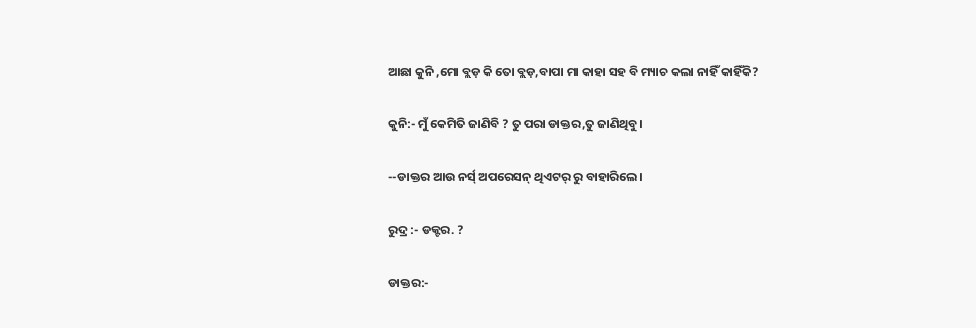ଆଛା କୁନି ,ମୋ ବ୍ଲଡ଼ କି ତୋ ବ୍ଲଡ଼,ବାପା ମା କାହା ସହ ବି ମ୍ୟାଚ କଲା ନାହିଁ କାହିଁକି?

କୁନି:- ମୁଁ କେମିତି ଜାଣିବି ? ତୁ ପରା ଡାକ୍ତର,ତୁ ଜାଣିଥିବୁ।

--ଡାକ୍ତର ଆଉ ନର୍ସ୍ ଅପରେସନ୍ ଥିଏଟର୍ ରୁ ବାହାରିଲେ।

ରୁଦ୍ର :- ଡକ୍ଟର. ?

ଡାକ୍ତର:-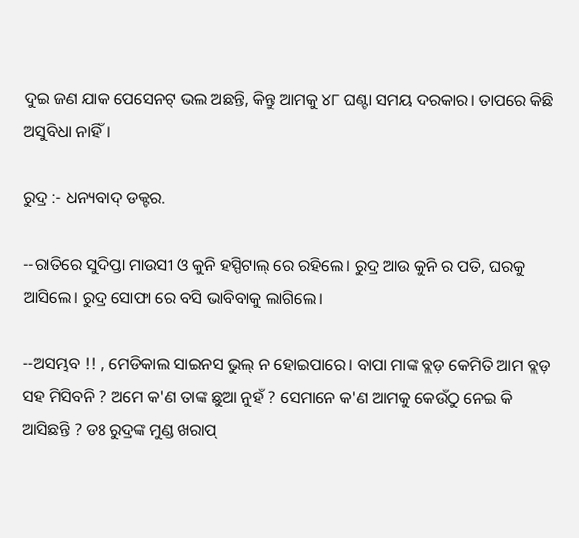ଦୁଇ ଜଣ ଯାକ ପେସେନଟ୍ ଭଲ ଅଛନ୍ତି, କିନ୍ତୁ ଆମକୁ ୪୮ ଘଣ୍ଟା ସମୟ ଦରକାର। ତାପରେ କିଛି ଅସୁବିଧା ନାହିଁ।

ରୁଦ୍ର :- ଧନ୍ୟବାଦ୍ ଡକ୍ଟର.

--ରାତିରେ ସୁଦିପ୍ତା ମାଉସୀ ଓ କୁନି ହସ୍ପିଟାଲ୍ ରେ ରହିଲେ। ରୁଦ୍ର ଆଉ କୁନି ର ପତି, ଘରକୁ ଆସିଲେ। ରୁଦ୍ର ସୋଫା ରେ ବସି ଭାବିବାକୁ ଲାଗିଲେ।

--ଅସମ୍ଭବ !! , ମେଡିକାଲ ସାଇନସ ଭୁଲ୍ ନ ହୋଇପାରେ। ବାପା ମାଙ୍କ ବ୍ଲଡ଼ କେମିତି ଆମ ବ୍ଲଡ଼ ସହ ମିସିବନି ? ଅମେ କ'ଣ ତାଙ୍କ ଛୁଆ ନୁହଁ ? ସେମାନେ କ'ଣ ଆମକୁ କେଉଁଠୁ ନେଇ କି ଆସିଛନ୍ତି ? ଡଃ ରୁଦ୍ରଙ୍କ ମୁଣ୍ଡ ଖରାପ୍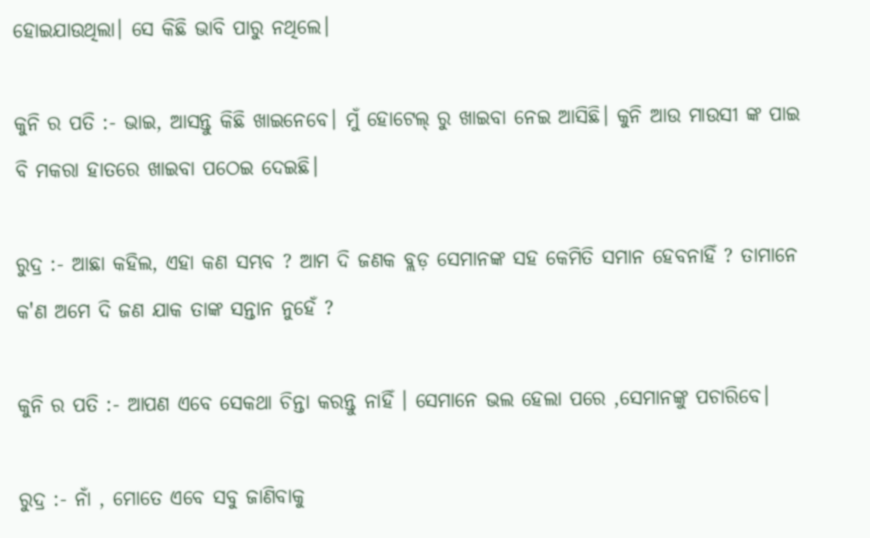ହୋଇଯାଉଥିଲା। ସେ କିଛି ଭାବି ପାରୁ ନଥିଲେ।

କୁନି ର ପତି :- ଭାଇ, ଆସନ୍ତୁ କିଛି ଖାଇନେବେ। ମୁଁ ହୋଟେଲ୍ ରୁ ଖାଇବା ନେଇ ଆସିଛି। କୁନି ଆଉ ମାଉସୀ ଙ୍କ ପାଇ ବି ମକରା ହାତରେ ଖାଇବା ପଠେଇ ଦେଇଛି।

ରୁଦ୍ର :- ଆଛା କହିଲ, ଏହା କଣ ସମ୍ଭବ ? ଆମ ଦି ଜଣକ ବ୍ଲଡ଼ ସେମାନଙ୍କ ସହ କେମିତି ସମାନ ହେବନାହିଁ ? ତାମାନେ କ'ଣ ଅମେ ଦି ଜଣ ଯାକ ତାଙ୍କ ସନ୍ତାନ ନୁହେଁ ?

କୁନି ର ପତି :- ଆପଣ ଏବେ ସେକଥା ଚିନ୍ତା କରନ୍ତୁ ନାହିଁ । ସେମାନେ ଭଲ ହେଲା ପରେ ,ସେମାନଙ୍କୁ ପଚାରିବେ।

ରୁଦ୍ର :- ନାଁ , ମୋତେ ଏବେ ସବୁ ଜାଣିବାକୁ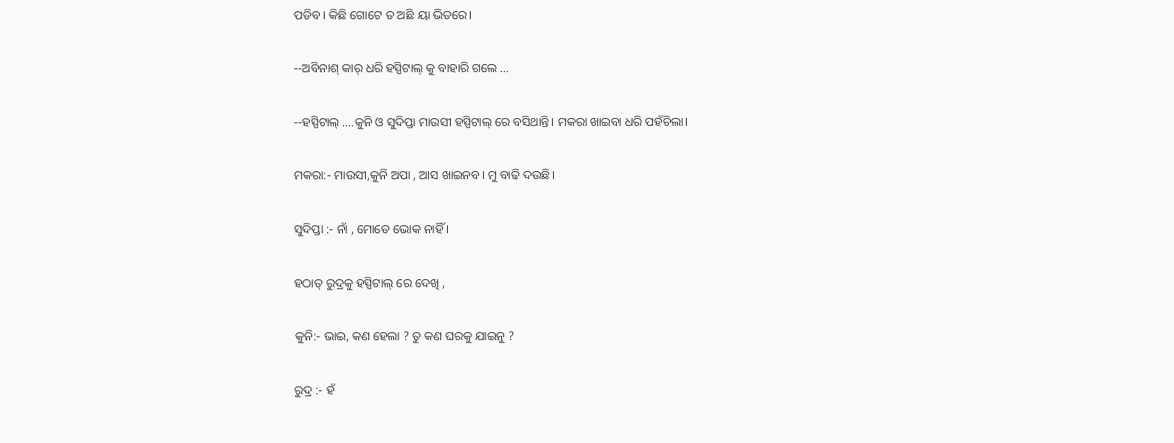ପଡିବ। କିଛି ଗୋଟେ ତ ଅଛି ୟା ଭିତରେ।

--ଅବିନାଶ୍ କାର୍ ଧରି ହସ୍ପିଟାଲ୍ କୁ ବାହାରି ଗଲେ …

--ହସ୍ପିଟାଲ୍ ….କୁନି ଓ ସୁଦିପ୍ତା ମାଉସୀ ହସ୍ପିଟାଲ୍ ରେ ବସିଥାନ୍ତି। ମକରା ଖାଇବା ଧରି ପହଁଚିଲା।

ମକରା:- ମାଉସୀ,କୁନି ଅପା , ଆସ ଖାଇନବ। ମୁ ବାଢି ଦଉଛି।

ସୁଦିପ୍ତା :- ନାଁ , ମୋତେ ଭୋକ ନାହିଁ ।

ହଠାତ୍ ରୁଦ୍ରକୁ ହସ୍ପିଟାଲ୍ ରେ ଦେଖି ,

କୁନି:- ଭାଇ, କଣ ହେଲା ? ତୁ କଣ ଘରକୁ ଯାଇନୁ ?

ରୁଦ୍ର :- ହଁ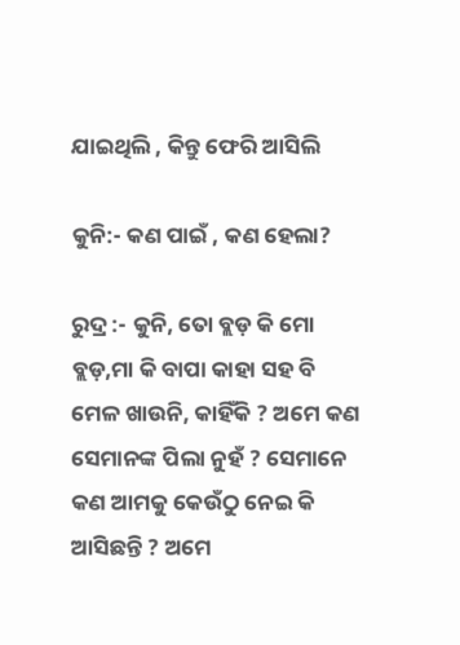ଯାଇଥିଲି , କିନ୍ତୁ ଫେରି ଆସିଲି

କୁନି:- କଣ ପାଇଁ , କଣ ହେଲା?

ରୁଦ୍ର :- କୁନି, ତୋ ବ୍ଲଡ଼ କି ମୋ ବ୍ଲଡ଼,ମା କି ବାପା କାହା ସହ ବି ମେଳ ଖାଉନି, କାହିଁକି ? ଅମେ କଣ ସେମାନଙ୍କ ପିଲା ନୁହଁ ? ସେମାନେ କଣ ଆମକୁ କେଉଁଠୁ ନେଇ କି ଆସିଛନ୍ତି ? ଅମେ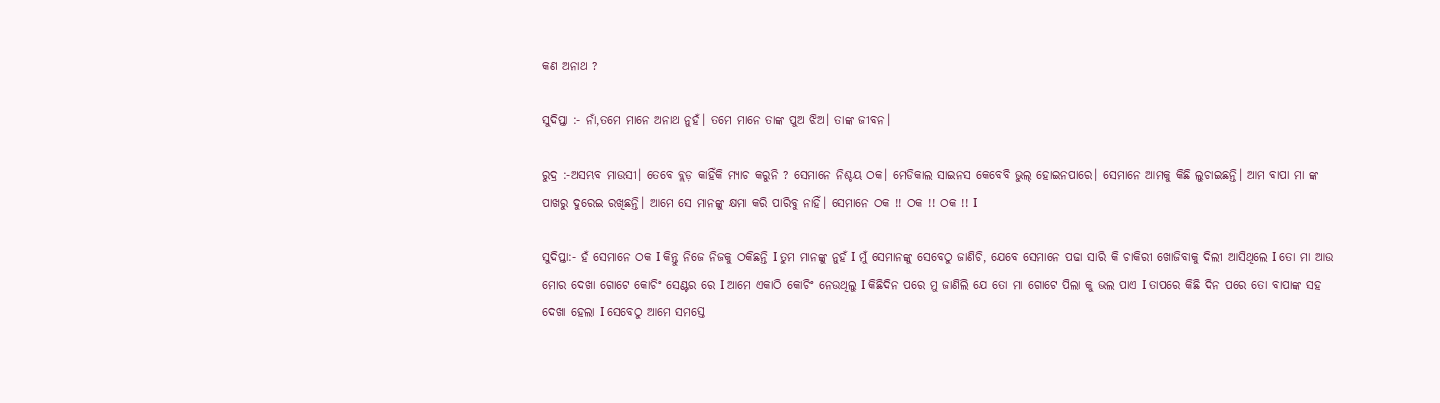କଣ ଅନାଥ ?

ସୁଦିପ୍ତା :- ନାଁ,ତମେ ମାନେ ଅନାଥ ନୁହଁ। ତମେ ମାନେ ତାଙ୍କ ପୁଅ ଝିଅ। ତାଙ୍କ ଜୀବନ।

ରୁଦ୍ର :-ଅସମ୍ଭବ ମାଉସୀ। ତେବେ ବ୍ଲଡ଼ କାହିଁକି ମ୍ୟାଚ କରୁନି ? ସେମାନେ ନିଶ୍ଚୟ ଠକ। ମେଡିକାଲ ସାଇନସ କେବେବି ଭୁଲ୍ ହୋଇନପାରେ। ସେମାନେ ଆମକୁ କିଛି ଲୁଚାଇଛନ୍ତି। ଆମ ବାପା ମା ଙ୍କ ପାଖରୁ ଦୁରେଇ ରଖିଛନ୍ତି। ଆମେ ସେ ମାନଙ୍କୁ କ୍ଷମା କରି ପାରିବୁ ନାହିଁ। ସେମାନେ ଠକ !! ଠକ !! ଠକ !! I

ସୁଦିପ୍ତା:- ହଁ ସେମାନେ ଠକ I କିନ୍ତୁ ନିଜେ ନିଜକୁ ଠକିଛନ୍ତି I ତୁମ ମାନଙ୍କୁ ନୁହଁ I ମୁଁ ସେମାନଙ୍କୁ ସେବେଠୁ ଜାଣିଚି, ଯେବେ ସେମାନେ ପଢା ସାରି କି ଚାକିରୀ ଖୋଜିବାକୁ ଦିଲୀ ଆସିଥିଲେ I ତୋ ମା ଆଉ ମୋର ଦେଖା ଗୋଟେ କୋଚିଂ ସେଣ୍ଟର ରେ I ଆମେ ଏକାଠି କୋଚିଂ ନେଉଥିଲୁ I କିଛିଦିନ ପରେ ମୁ ଜାଣିଲି ଯେ ତୋ ମା ଗୋଟେ ପିଲା କୁ ଭଲ ପାଏ I ତାପରେ କିଛି ଦିନ ପରେ ତୋ ବାପାଙ୍କ ସହ ଦେଖା ହେଲା I ସେବେଠୁ ଆମେ ସମସ୍ତେ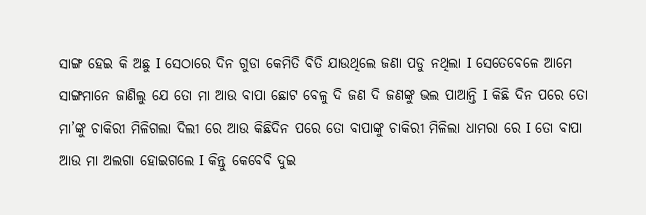ସାଙ୍ଗ ହେଇ କି ଅଛୁ I ସେଠାରେ ଦିନ ଗୁଡା କେମିତି ବିତି ଯାଉଥିଲେ ଜଣା ପଡୁ ନଥିଲା I ସେତେବେଳେ ଆମେ ସାଙ୍ଗମାନେ ଜାଣିଲୁ ଯେ ତୋ ମା ଆଉ ବାପା ଛୋଟ ବେଳୁ ଦି ଜଣ ଦି ଜଣଙ୍କୁ ଭଲ ପାଆନ୍ତି I କିଛି ଦିନ ପରେ ତୋ ମା’ଙ୍କୁ ଚାକିରୀ ମିଳିଗଲା ଦିଲୀ ରେ ଆଉ କିଛିଦିନ ପରେ ତୋ ବାପାଙ୍କୁ ଚାକିରୀ ମିଳିଲା ଧାମରା ରେ I ତୋ ବାପା ଆଉ ମା ଅଲଗା ହୋଇଗଲେ I କିନ୍ତୁ କେବେବି ଦୁଇ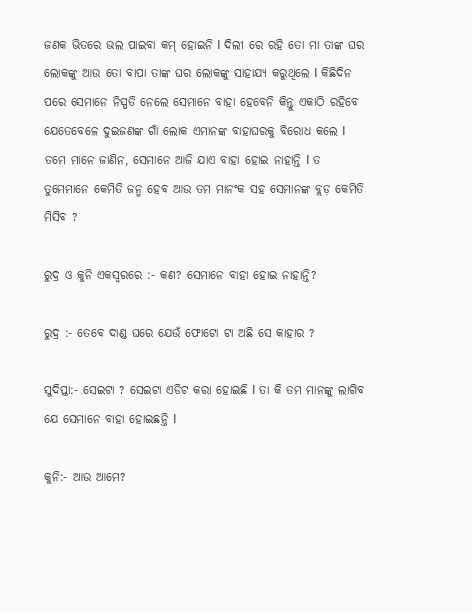ଜଣକ ଭିତରେ ଭଲ ପାଇବା କମ୍ ହୋଇନି I ଦିଲୀ ରେ ରହି ତୋ ମା ତାଙ୍କ ଘର ଲୋକଙ୍କୁ ଆଉ ତୋ ବାପା ତାଙ୍କ ଘର ଲୋକଙ୍କୁ ସାହାଯ୍ୟ କରୁଥିଲେ I କିଛିଦିନ ପରେ ସେମାନେ ନିସ୍ପତି ନେଲେ ସେମାନେ ବାହା ହେବେନି କିନ୍ତୁ ଏକାଠି ରହିବେ ଯେତେବେଳେ ଦୁଇଜଣଙ୍କ ଗାଁ ଲୋକ ଏମାନଙ୍କ ବାହାଘରକୁ ବିରୋଧ କଲେ I ତମେ ମାନେ ଜାଣିନ, ସେମାନେ ଆଜି ଯାଏ ବାହା ହୋଇ ନାହାନ୍ତି I ତ ତୁମେମାନେ କେମିତି ଜନ୍ମ ହେବ ଆଉ ତମ ମାନଂକ ସହ ସେମାନଙ୍କ ବ୍ଲଡ଼ କେମିତି ମିସିବ ?

ରୁଦ୍ର ଓ କୁନି ଏକସ୍ବରରେ :- କଣ? ସେମାନେ ବାହା ହୋଇ ନାହାନ୍ତି?

ରୁଦ୍ର :- ତେବେ ଦାଣ୍ଡ ଘରେ ଯେଉଁ ଫୋଟୋ ଟା ଅଛି ସେ କାହାର ?

ସୁଦିପ୍ତା:- ସେଇଟା ? ସେଇଟା ଏଡିଟ କରା ହୋଇଛି I ତା କି ତମ ମାନଙ୍କୁ ଲାଗିବ ଯେ ସେମାନେ ବାହା ହୋଇଛନ୍ତି I

କୁନି:- ଆଉ ଆମେ?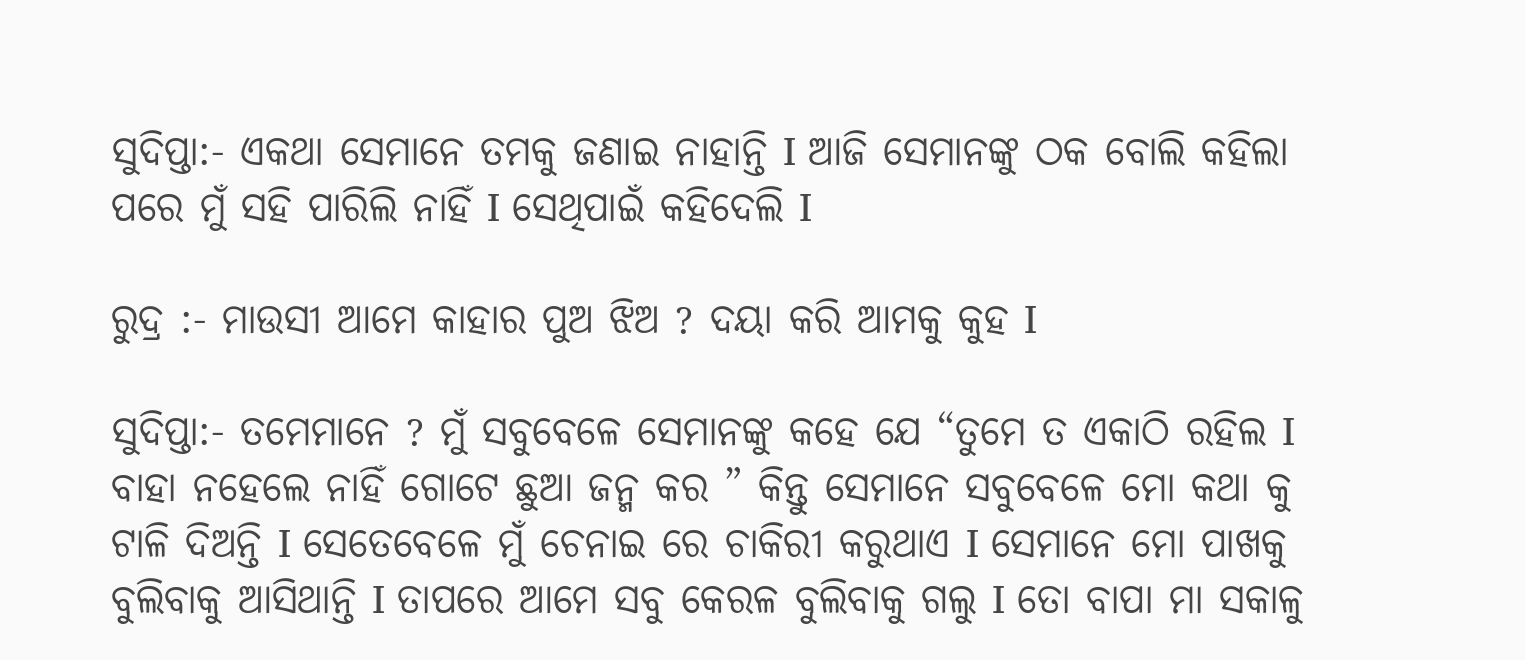ସୁଦିପ୍ତା:- ଏକଥା ସେମାନେ ତମକୁ ଜଣାଇ ନାହାନ୍ତି I ଆଜି ସେମାନଙ୍କୁ ଠକ ବୋଲି କହିଲା ପରେ ମୁଁ ସହି ପାରିଲି ନାହିଁ I ସେଥିପାଇଁ କହିଦେଲି I

ରୁଦ୍ର :- ମାଉସୀ ଆମେ କାହାର ପୁଅ ଝିଅ ? ଦୟା କରି ଆମକୁ କୁହ I

ସୁଦିପ୍ତା:- ତମେମାନେ ? ମୁଁ ସବୁବେଳେ ସେମାନଙ୍କୁ କହେ ଯେ “ତୁମେ ତ ଏକାଠି ରହିଲ I ବାହା ନହେଲେ ନାହିଁ ଗୋଟେ ଛୁଆ ଜନ୍ମ କର ” କିନ୍ତୁ ସେମାନେ ସବୁବେଳେ ମୋ କଥା କୁ ଟାଳି ଦିଅନ୍ତି I ସେତେବେଳେ ମୁଁ ଚେନାଇ ରେ ଚାକିରୀ କରୁଥାଏ I ସେମାନେ ମୋ ପାଖକୁ ବୁଲିବାକୁ ଆସିଥାନ୍ତି I ତାପରେ ଆମେ ସବୁ କେରଳ ବୁଲିବାକୁ ଗଲୁ I ତୋ ବାପା ମା ସକାଳୁ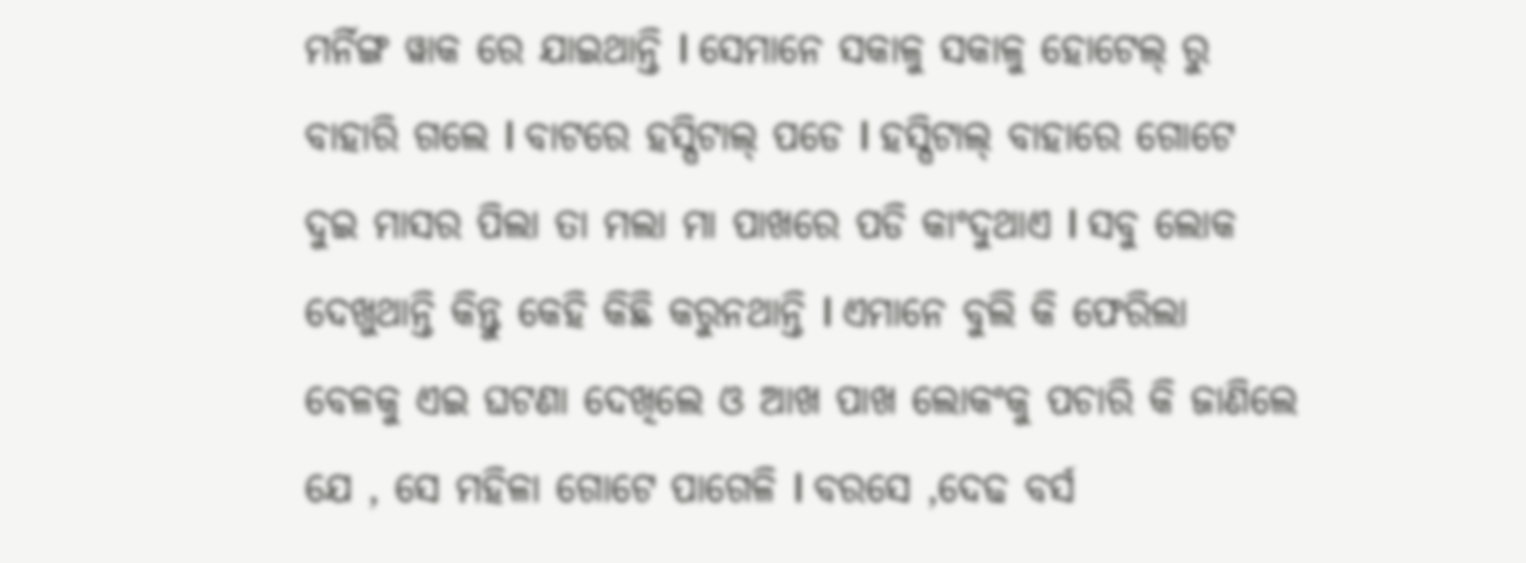ମର୍ନିଙ୍ଗ ୱାକ ରେ ଯାଇଥାନ୍ତି I ସେମାନେ ସକାଳୁ ସକାଳୁ ହୋଟେଲ୍ ରୁ ବାହାରି ଗଲେ I ବାଟରେ ହସ୍ପିଟାଲ୍ ପଡେ I ହସ୍ପିଟାଲ୍ ବାହାରେ ଗୋଟେ ଦୁଇ ମାସର ପିଲା ତା ମଲା ମା ପାଖରେ ପଡି କାଂଦୁଥାଏ I ସବୁ ଲୋକ ଦେଖୁଥାନ୍ତି କିନ୍ତୁ କେହି କିଛି କରୁନଥାନ୍ତି I ଏମାନେ ବୁଲି କି ଫେରିଲା ବେଳକୁ ଏଇ ଘଟଣା ଦେଖିଲେ ଓ ଆଖ ପାଖ ଲୋକଂକୁ ପଚାରି କି ଜାଣିଲେ ଯେ , ସେ ମହିଳା ଗୋଟେ ପାଗେଳି I ବରସେ ,ଦେଢ ବର୍ସ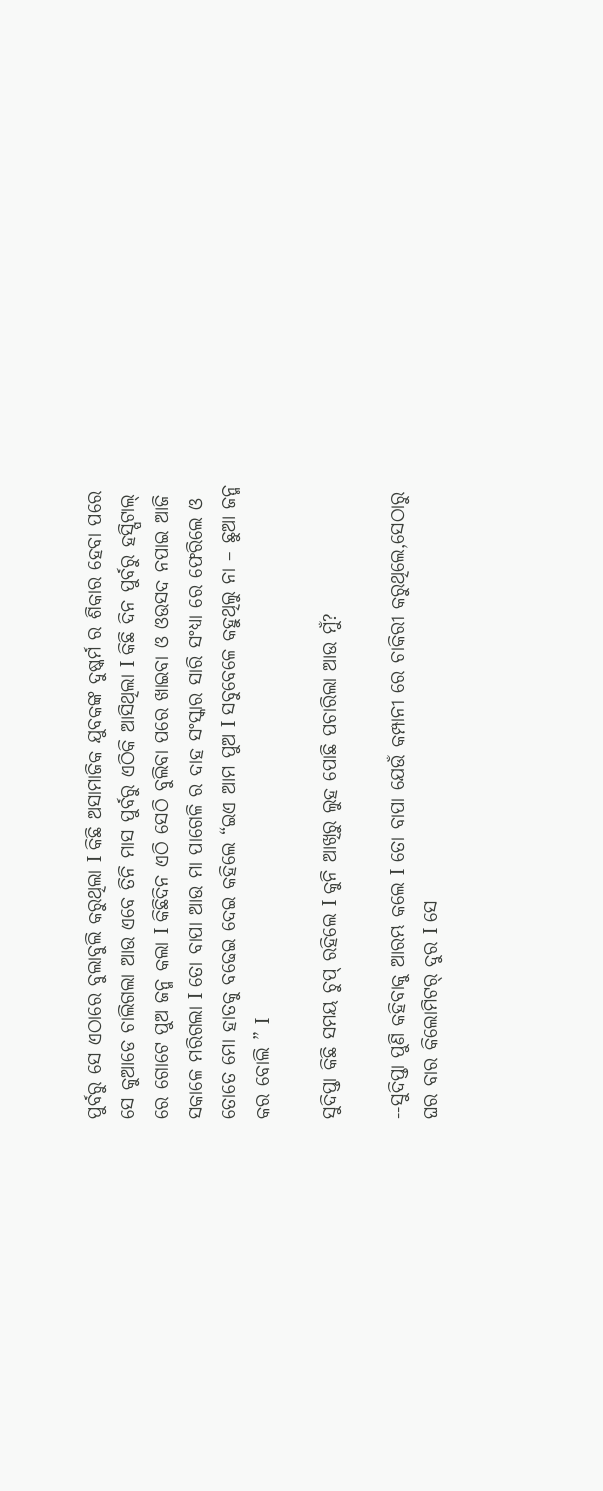ପୁର୍ବରୁ ସେ ଏଠାରେ ବୁଲାବୁଲି କରୁଥିଲା I କିଛି ଅସାମାଜିକ ଯୁବକଙ୍କ ଦୁଷ୍କର୍ମ ର ଶିକାର ହେବା ପରେ ସେ କୁଆଡେ ଚାଲିଗଲା ଆଉ ଏବେ ତିନି ମାସ ପୁର୍ବରୁ ଏଠିକି ଆସିଥିଲା I କିଛି ଦିନ ପୁର୍ବରୁ ହସ୍ପିଟାଲ୍ ରେ ଗୋଟେ ପୁଅ ଜନ୍ମ କଲା I କିଛିଦିନ ଏଠି ସେଠି ବୁଲିବା ପରେ ଖାଇବା ଓ ଓଉସଦ ନପାଇ ଆଜି ସକାଳେ ମରିଗଲା I ତୋ ବାପା ଆଉ ମା ପାଗେଳି ର ଦାହ ସଂସ୍କାର ସାରି ସଂଧ୍ୟା ରେ ଫେରିଲେ ଓ ତୋତେ ମୋ ହାତକୁ ବଢେଇ ଦେଇ କହିଲେ “ଇଏ ଆମ ପୁଅ I ସବୁବେଳେ କହୁଥିଲୁ ନା – ଛୁଆ ଜନ୍ମ କର ବୋଲି ” I

ସୁଦିପ୍ତା କିଛି ସମୟ ଚୁପ୍ ରହିଲେ I କୁନି ଆଖିରୁ ଲୁହ ପୋଛି ପଚାରିଲା ଆଉ ମୁଁ?

--ସୁଦିପ୍ତା ପୁଣି କହିବାକୁ ଆରମ୍ଭ କଲେ I ତୋ ବାପା ଯେଉଁ କମ୍ପାନୀ ରେ ଚାକିରୀ କରୁଥିଲେ,ସେଠାରୁ ଘର ବାର କିଲୋମିଟର୍ ଦୁର I ସେ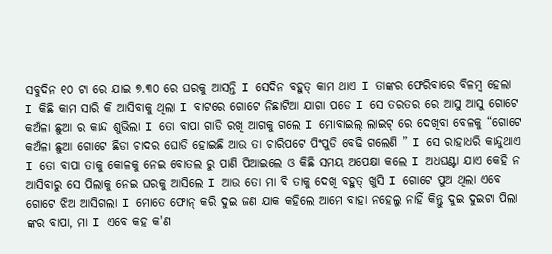ସବୁଦିନ ୧୦ ଟା ରେ ଯାଇ ୭.୩୦ ରେ ଘରକୁ ଆସନ୍ତି I ସେଦିନ ବହୁତ୍ କାମ ଥାଏ I ତାଙ୍କର ଫେରିବାରେ ବିଳମ୍ବ ହେଲା I କିଛି କାମ ସାରି କି ଆସିବାକୁ ଥିଲା I ବାଟରେ ଗୋଟେ ନିଛାଟିଆ ଯାଗା ପଡେ I ସେ ତରତର ରେ ଆସୁ ଆସୁ ଗୋଟେ କଅଁଳା ଛୁଆ ର କାନ୍ଦ ଶୁଭିଲା I ତୋ ବାପା ଗାଡି ରଖି ଆଗକୁ ଗଲେ I ମୋବାଇଲ୍ ଲାଇଟ୍ ରେ ଦେଖିବା ବେଳକୁ “ଗୋଟେ କଅଁଳା ଛୁଆ ଗୋଟେ ଛିଡା ଚାଦର ଘୋଡି ହୋଇଛି ଆଉ ତା ଚାରିପଟେ ପିଂପୁଡି ବେଢି ଗଲେଣି ” I ସେ ରାହାଧରି କାନ୍ଦୁଥାଏ I ତୋ ବାପା ତାକୁ କୋଳକୁ ନେଇ ବୋତଲ ରୁ ପାଣି ପିଆଇଲେ ଓ କିଛି ସମୟ ଅପେକ୍ଷା କଲେ I ଅଧଘଣ୍ଟା ଯାଏ କେହି ନ ଆସିବାରୁ ସେ ପିଲାକୁ ନେଇ ଘରକୁ ଆସିଲେ I ଆଉ ତୋ ମା ବି ତାକୁ ଦେଖି ବହୁତ୍ ଖୁସି I ଗୋଟେ ପୁଅ ଥିଲା ଏବେ ଗୋଟେ ଝିଅ ଆସିଗଲା I ମୋତେ ଫୋନ୍ କରି ଦୁଇ ଜଣ ଯାକ କହିଲେ ଆମେ ବାହା ନହେଲୁ ନାହିଁ କିନ୍ତୁ ଦୁଇ ଦୁଇଟା ପିଲା ଙ୍କର ବାପା, ମା I ଏବେ କହ କ'ଣ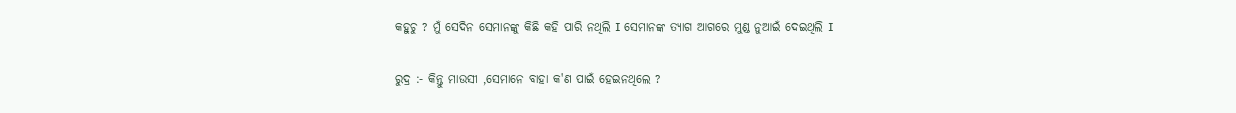କହୁଚୁ ? ମୁଁ ସେଦିନ ସେମାନଙ୍କୁ କିଛି କହି ପାରି ନଥିଲି I ସେମାନଙ୍କ ତ୍ୟାଗ ଆଗରେ ମୁଣ୍ଡ ନୁଆଇଁ ଦେଇଥିଲି I

ରୁଦ୍ର :- କିନ୍ତୁ ମାଉସୀ ,ସେମାନେ ବାହା କ'ଣ ପାଇଁ ହେଇନଥିଲେ ?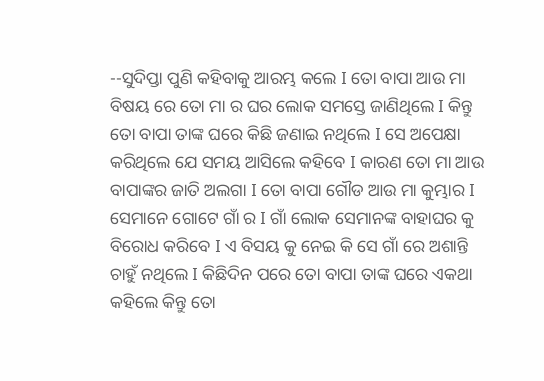--ସୁଦିପ୍ତା ପୁଣି କହିବାକୁ ଆରମ୍ଭ କଲେ I ତୋ ବାପା ଆଉ ମା ବିଷୟ ରେ ତୋ ମା ର ଘର ଲୋକ ସମସ୍ତେ ଜାଣିଥିଲେ I କିନ୍ତୁ ତୋ ବାପା ତାଙ୍କ ଘରେ କିଛି ଜଣାଇ ନଥିଲେ I ସେ ଅପେକ୍ଷା କରିଥିଲେ ଯେ ସମୟ ଆସିଲେ କହିବେ I କାରଣ ତୋ ମା ଆଉ ବାପାଙ୍କର ଜାତି ଅଲଗା I ତୋ ବାପା ଗୌଡ ଆଉ ମା କୁମ୍ଭାର I ସେମାନେ ଗୋଟେ ଗାଁ ର I ଗାଁ ଲୋକ ସେମାନଙ୍କ ବାହାଘର କୁ ବିରୋଧ କରିବେ I ଏ ବିସୟ କୁ ନେଇ କି ସେ ଗାଁ ରେ ଅଶାନ୍ତି ଚାହୁଁ ନଥିଲେ I କିଛିଦିନ ପରେ ତୋ ବାପା ତାଙ୍କ ଘରେ ଏକଥା କହିଲେ କିନ୍ତୁ ତୋ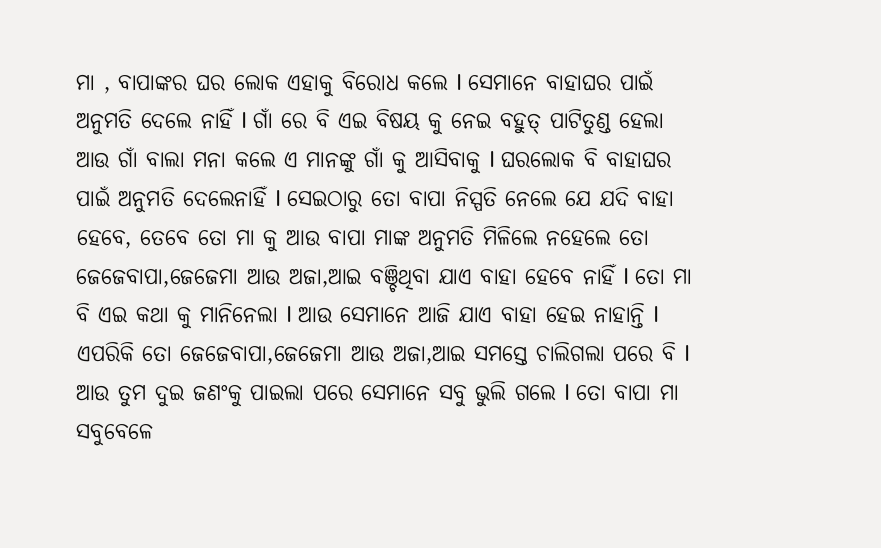ମା , ବାପାଙ୍କର ଘର ଲୋକ ଏହାକୁ ବିରୋଧ କଲେ I ସେମାନେ ବାହାଘର ପାଇଁ ଅନୁମତି ଦେଲେ ନାହିଁ I ଗାଁ ରେ ବି ଏଇ ବିଷୟ କୁ ନେଇ ବହୁତ୍ ପାଟିତୁଣ୍ଡ ହେଲା ଆଉ ଗାଁ ବାଲା ମନା କଲେ ଏ ମାନଙ୍କୁ ଗାଁ କୁ ଆସିବାକୁ I ଘରଲୋକ ବି ବାହାଘର ପାଇଁ ଅନୁମତି ଦେଲେନାହିଁ I ସେଇଠାରୁ ତୋ ବାପା ନିସ୍ପତି ନେଲେ ଯେ ଯଦି ବାହା ହେବେ, ତେବେ ତୋ ମା କୁ ଆଉ ବାପା ମାଙ୍କ ଅନୁମତି ମିଳିଲେ ନହେଲେ ତୋ ଜେଜେବାପା,ଜେଜେମା ଆଉ ଅଜା,ଆଇ ବଞ୍ଚିଥିବା ଯାଏ ବାହା ହେବେ ନାହିଁ I ତୋ ମା ବି ଏଇ କଥା କୁ ମାନିନେଲା I ଆଉ ସେମାନେ ଆଜି ଯାଏ ବାହା ହେଇ ନାହାନ୍ତି I ଏପରିକି ତୋ ଜେଜେବାପା,ଜେଜେମା ଆଉ ଅଜା,ଆଇ ସମସ୍ତେ ଚାଲିଗଲା ପରେ ବି I ଆଉ ତୁମ ଦୁଇ ଜଣଂକୁ ପାଇଲା ପରେ ସେମାନେ ସବୁ ଭୁଲି ଗଲେ I ତୋ ବାପା ମା ସବୁବେଳେ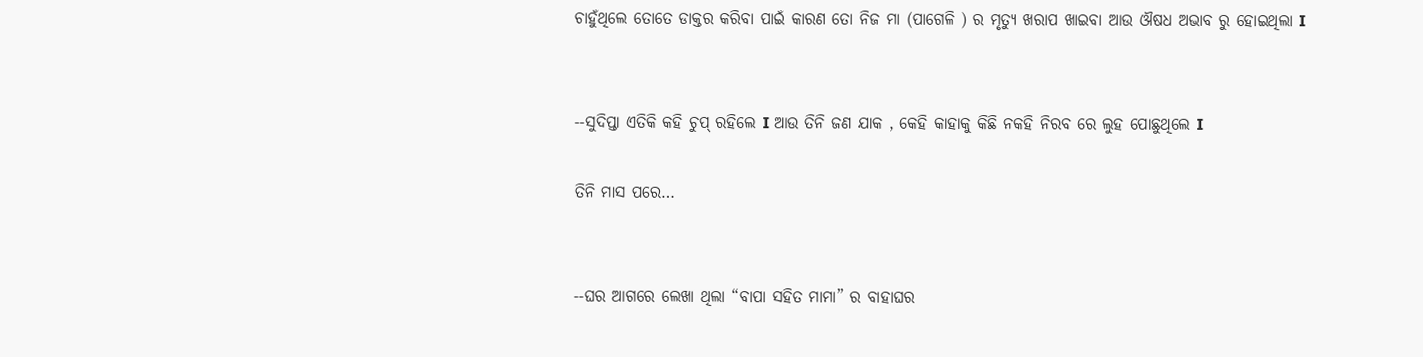ଚାହୁଁଥିଲେ ତୋତେ ଡାକ୍ତର କରିବା ପାଇଁ କାରଣ ତୋ ନିଜ ମା (ପାଗେଳି ) ର ମୃତ୍ୟୁ ଖରାପ ଖାଇବା ଆଉ ଔଷଧ ଅଭାବ ରୁ ହୋଇଥିଲା I


--ସୁଦିପ୍ତା ଏତିକି କହି ଚୁପ୍ ରହିଲେ I ଆଉ ତିନି ଜଣ ଯାକ , କେହି କାହାକୁ କିଛି ନକହି ନିରବ ରେ ଲୁହ ପୋଛୁଥିଲେ I

ତିନି ମାସ ପରେ…


--ଘର ଆଗରେ ଲେଖା ଥିଲା “ବାପା ସହିତ ମାମା” ର ବାହାଘର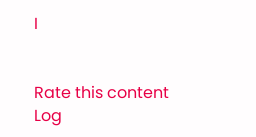I


Rate this content
Log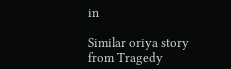in

Similar oriya story from Tragedy